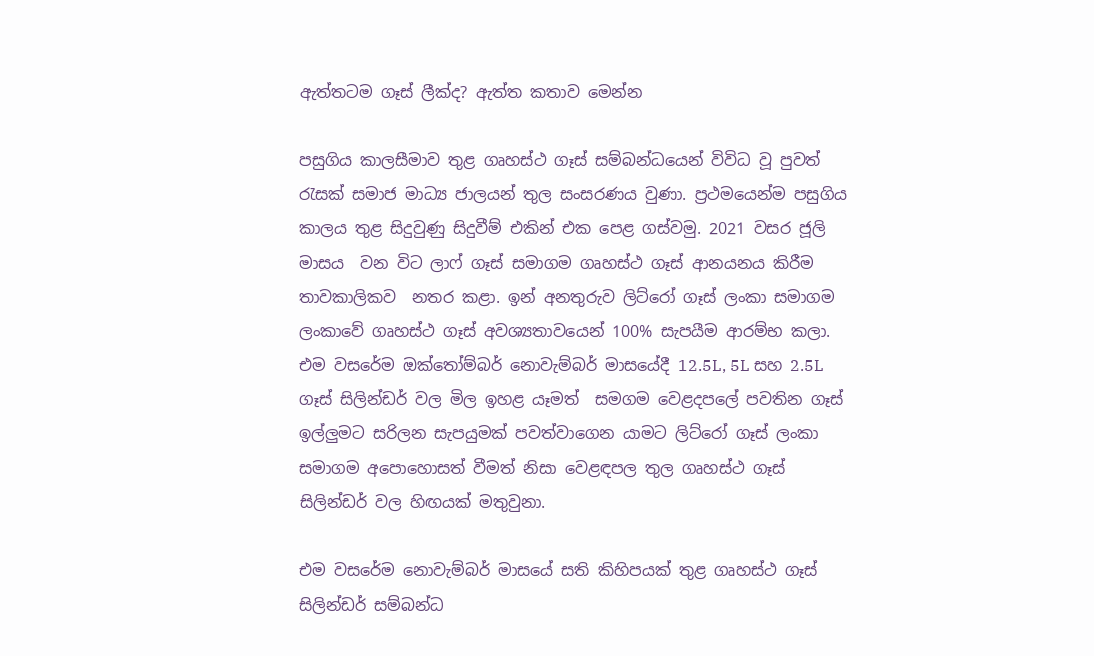ඇත්තටම ගෑස් ලීක්ද? ඇත්ත කතාව මෙන්න

පසුගිය කාලසීමාව තුළ ගෘහස්ථ ගෑස් සම්බන්ධයෙන් විවිධ වූ පුවත් රැසක් සමාජ මාධ්‍ය ජාලයන් තුල සංසරණය වුණා. ප්‍රථමයෙන්ම පසුගිය කාලය තුළ සිදුවුණු සිදුවීම් එකින් එක පෙළ ගස්වමු. 2021 වසර ජූලි මාසය  වන විට ලාෆ් ගෑස් සමාගම ගෘහස්ථ ගෑස් ආනයනය කිරීම තාවකාලිකව  නතර කළා. ඉන් අනතුරුව ලිට්රෝ ගෑස් ලංකා සමාගම ලංකාවේ ගෘහස්ථ ගෑස් අවශ්‍යතාවයෙන් 100% සැපයීම ආරම්භ කලා. එම වසරේම ඔක්තෝම්බර් නොවැම්බර් මාසයේදී 12.5L, 5L සහ 2.5L ගෑස් සිලින්ඩර් වල මිල ඉහළ යෑමත්  සමගම වෙළදපලේ පවතින ගෑස් ඉල්ලුමට සරිලන සැපයුමක් පවත්වාගෙන යාමට ලිට්රෝ ගෑස් ලංකා සමාගම අපොහොසත් වීමත් නිසා වෙළඳපල තුල ගෘහස්ථ ගෑස් සිලින්ඩර් වල හිඟයක් මතුවුනා.

එම වසරේම නොවැම්බර් මාසයේ සති කිහිපයක් තුළ ගෘහස්ථ ගෑස් සිලින්ඩර් සම්බන්ධ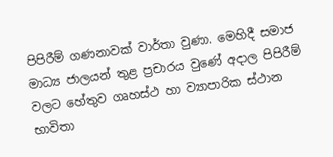පිපිරීම් ගණනාවක් වාර්තා වුණා. මෙහිදී සමාජ මාධ්‍ය ජාලයන් තුළ ප්‍රචාරය වුණේ අදාල පිපිරීම් වලට හේතුව ගෘහස්ථ හා ව්‍යාපාරික ස්ථාන භාවිතා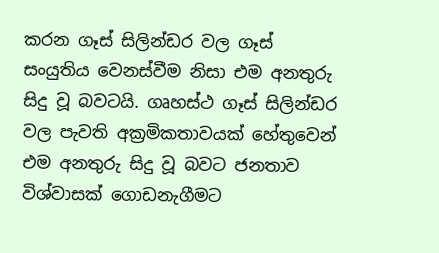කරන ගෑස් සිලින්ඩර වල ගෑස් සංයුතිය වෙනස්වීම නිසා එම අනතුරු සිදු වූ බවටයි. ගෘහස්ථ ගෑස් සිලින්ඩර වල පැවති අක්‍රමිකතාවයක් හේතුවෙන් එම අනතුරු සිදු වූ බවට ජනතාව විශ්වාසක් ගොඩනැගීමට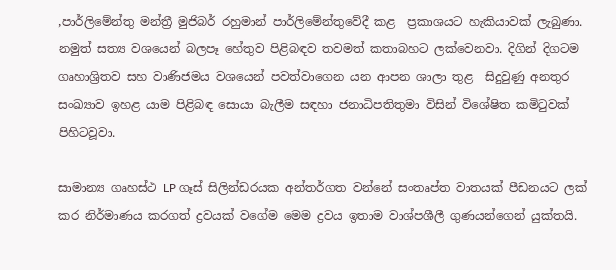,පාර්ලිමේන්තු මන්ත්‍රී මුජිබර් රහුමාන් පාර්ලිමේන්තුවේදී කළ  ප්‍රකාශයට හැකියාවක් ලැබුණා. නමුත් සත්‍ය වශයෙන් බලපෑ හේතුව පිළිබඳව තවමත් කතාබහට ලක්වෙනවා. දිගින් දිගටම ගෘහාශ්‍රිතව සහ වාණිජමය වශයෙන් පවත්වාගෙන යන ආපන ශාලා තුළ  සිදුවුණු අනතුර සංඛ්‍යාව ඉහළ යාම පිළිබඳ සොයා බැලීම සඳහා ජනාධිපතිතුමා විසින් විශේෂිත කමිටුවක් පිහිටවූවා.

සාමාන්‍ය ගෘහස්ථ LP ගෑස් සිලින්ඩරයක අන්තර්ගත වන්නේ සංතෘප්ත වාතයක් පීඩනයට ලක් කර නිර්මාණය කරගත් ද්‍රවයක් වගේම මෙම ද්‍රවය ඉතාම වාශ්පශීලී ගුණයන්ගෙන් යුක්තයි.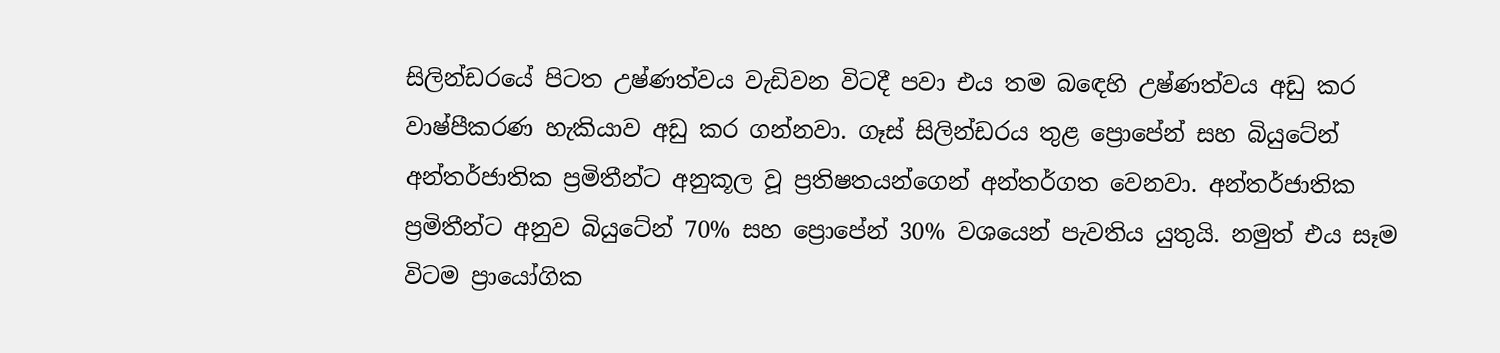සිලින්ඩරයේ පිටත උෂ්ණත්වය වැඩිවන විටදී පවා එය තම බඳෙහි උෂ්ණත්වය අඩු කර වාෂ්පීකරණ හැකියාව අඩු කර ගන්නවා. ගෑස් සිලින්ඩරය තුළ ප්‍රොපේන් සහ බියුටේන් අන්තර්ජාතික ප්‍රමිතීන්ට අනුකූල වූ ප්‍රතිෂතයන්ගෙන් අන්තර්ගත වෙනවා. අන්තර්ජාතික ප්‍රමිතීන්ට අනුව බියුටේන් 70% සහ ප්‍රොපේන් 30% වශයෙන් පැවතිය යුතුයි. නමුත් එය සෑම විටම ප්‍රායෝගික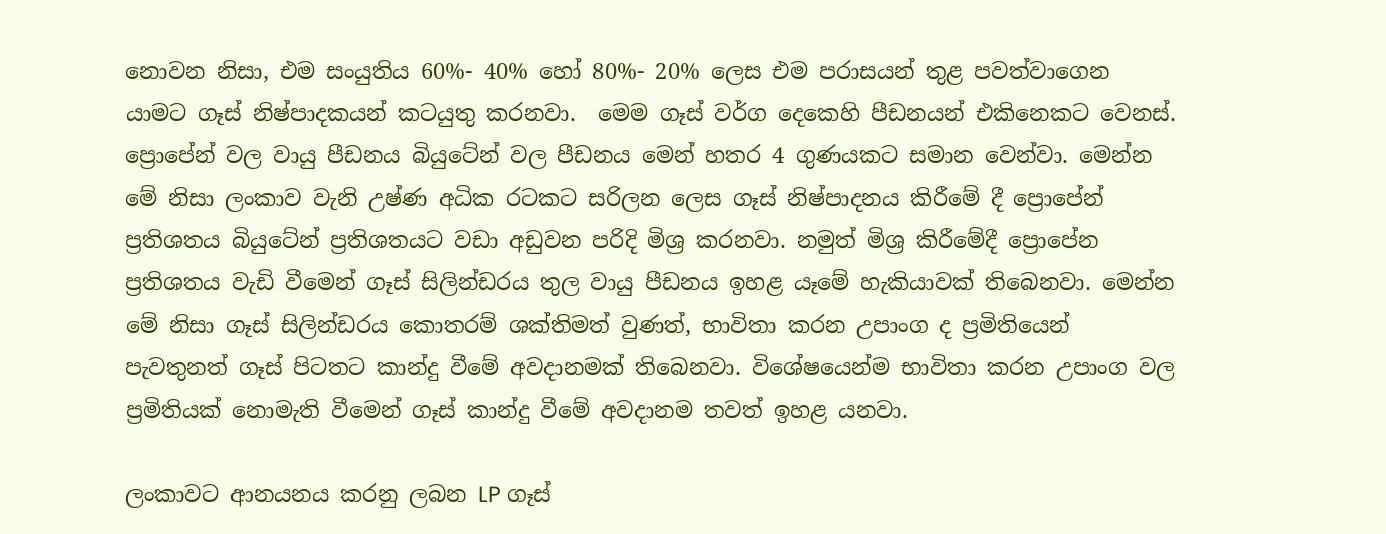නොවන නිසා, එම සංයුතිය 60%- 40% හෝ 80%- 20% ලෙස එම පරාසයන් තුළ පවත්වාගෙන යාමට ගෑස් නිෂ්පාදකයන් කටයුතු කරනවා.  මෙම ගෑස් වර්ග දෙකෙහි පීඩනයන් එකිනෙකට වෙනස්. ප්‍රොපේන් වල වායු පීඩනය බියුටේන් වල පීඩනය මෙන් හතර 4 ගුණයකට සමාන වෙන්වා. මෙන්න මේ නිසා ලංකාව වැනි උෂ්ණ අධික රටකට සරිලන ලෙස ගෑස් නිෂ්පාදනය කිරීමේ දී ප්‍රොපේන්  ප්‍රතිශතය බියුටේන් ප්‍රතිශතයට වඩා අඩුවන පරිදි මිශ්‍ර කරනවා. නමුත් මිශ්‍ර කිරීමේදී ප්‍රොපේන ප්‍රතිශතය වැඩි වීමෙන් ගෑස් සිලින්ඩරය තුල වායු පීඩනය ඉහළ යෑමේ හැකියාවක් තිබෙනවා. මෙන්න මේ නිසා ගෑස් සිලින්ඩරය කොතරම් ශක්තිමත් වුණත්, භාවිතා කරන උපාංග ද ප්‍රමිතියෙන්  පැවතුනත් ගෑස් පිටතට කාන්දු වීමේ අවදානමක් තිබෙනවා. විශේෂයෙන්ම භාවිතා කරන උපාංග වල ප්‍රමිතියක් නොමැති වීමෙන් ගෑස් කාන්දු වීමේ අවදානම තවත් ඉහළ යනවා.

ලංකාවට ආනයනය කරනු ලබන LP ගෑස්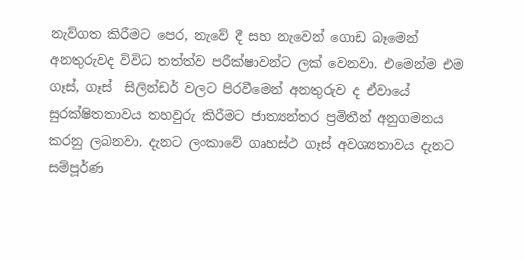නැව්ගත කිරීමට පෙර, නැවේ දී සහ නැවෙන් ගොඩ බෑමෙන් අනතුරුවද විවිධ තත්ත්ව පරීක්ෂාවන්ට ලක් වෙනවා. එමෙන්ම එම ගෑස්, ගෑස්  සිලින්ඩර් වලට පිරවීමෙන් අනතුරුව ද ඒවායේ සුරක්ෂිතතාවය තහවුරු කිරීමට ජාත්‍යන්තර ප්‍රමිතීන් අනුගමනය කරනු ලබනවා. දැනට ලංකාවේ ගෘහස්ථ ගෑස් අවශ්‍යතාවය දැනට සම්පූර්ණ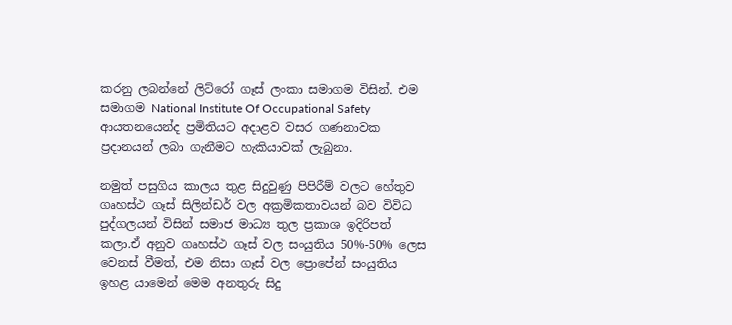කරනු ලබන්නේ ලිට්රෝ ගෑස් ලංකා සමාගම විසින්. එම සමාගම National Institute Of Occupational Safety ආයතනයෙන්ද ප්‍රමිතියට අදාළව වසර ගණනාවක ප්‍රදානයන් ලබා ගැනීමට හැකියාවක් ලැබුනා.

නමුත් පසුගිය කාලය තුළ සිදුවුණු පිපිරීම් වලට හේතුව ගෘහස්ථ ගෑස් සිලින්ඩර් වල අක්‍රමිකතාවයන් බව විවිධ පුද්ගලයන් විසින් සමාජ මාධ්‍ය තුල ප්‍රකාශ ඉදිරිපත් කලා.ඒ අනුව ගෘහස්ථ ගෑස් වල සංයුතිය 50%-50% ලෙස වෙනස් වීමත්, එම නිසා ගෑස් වල ප්‍රොපේන් සංයුතිය ඉහළ යාමෙන් මෙම අනතුරු සිදු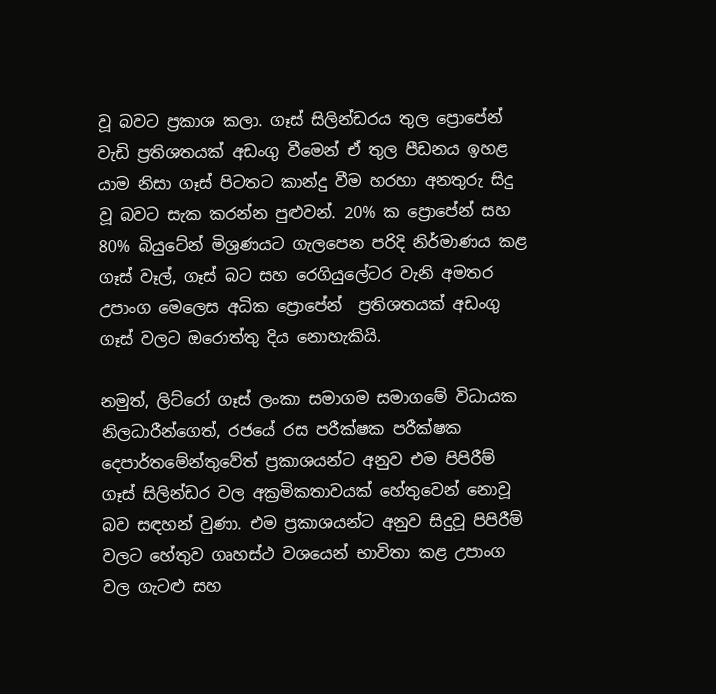වූ බවට ප්‍රකාශ කලා. ගෑස් සිලින්ඩරය තුල ප්‍රොපේන් වැඩි ප්‍රතිශතයක් අඩංගු වීමෙන් ඒ තුල පීඩනය ඉහළ යාම නිසා ගෑස් පිටතට කාන්දු වීම හරහා අනතුරු සිදු වූ බවට සැක කරන්න පුළුවන්. 20% ක ප්‍රොපේන් සහ 80% බියුටේන් මිශ්‍රණයට ගැලපෙන පරිදි නිර්මාණය කළ ගෑස් වෑල්, ගෑස් බට සහ රෙගියුලේටර වැනි අමතර උපාංග මෙලෙස අධික ප්‍රොපේන්  ප්‍රතිශතයක් අඩංගු ගෑස් වලට ඔරොත්තු දිය නොහැකියි.

නමුත්, ලිට්රෝ ගෑස් ලංකා සමාගම සමාගමේ විධායක නිලධාරීන්ගෙත්, රජයේ රස පරීක්ෂක පරීක්ෂක දෙපාර්තමේන්තුවේත් ප්‍රකාශයන්ට අනුව එම පිපිරීම් ගෑස් සිලින්ඩර වල අක්‍රමිකතාවයක් හේතුවෙන් නොවූ බව සඳහන් වුණා. එම ප්‍රකාශයන්ට අනුව සිදුවූ පිපිරීම් වලට හේතුව ගෘහස්ථ වශයෙන් භාවිතා කළ උපාංග වල ගැටළු සහ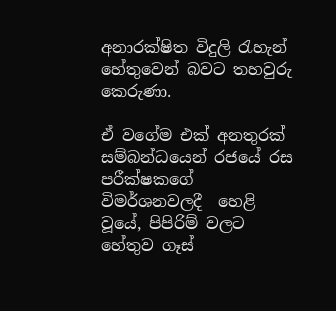අනාරක්ෂිත විදුලි රැහැන් හේතුවෙන් බවට තහවුරු කෙරුණා.

ඒ වගේම එක් අනතුරක් සම්බන්ධයෙන් රජයේ රස පරීක්ෂකගේ විමර්ශනවලදී  හෙළි වූයේ, පිපිරිම් වලට හේතුව ගෑස්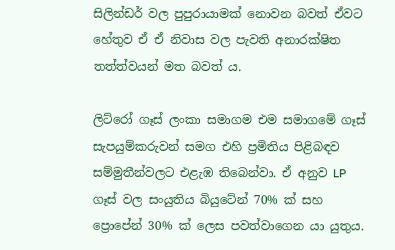සිලින්ඩර් වල පුපුරායාමක් නොවන බවත් ඒවට හේතුව ඒ ඒ නිවාස වල පැවති අනාරක්ෂිත තත්ත්වයන් මත බවත් ය.

ලිට්රෝ ගෑස් ලංකා සමාගම එම සමාගමේ ගෑස් සැපයුම්කරුවන් සමග එහි ප්‍රමිතිය පිළිබඳව සම්මුතීන්වලට එළැඹ තිබෙන්වා. ඒ අනුව LP ගෑස් වල සංයුතිය බියුටේන් 70% ක් සහ ප්‍රොපේන් 30% ක් ලෙස පවත්වාගෙන යා යුතුය.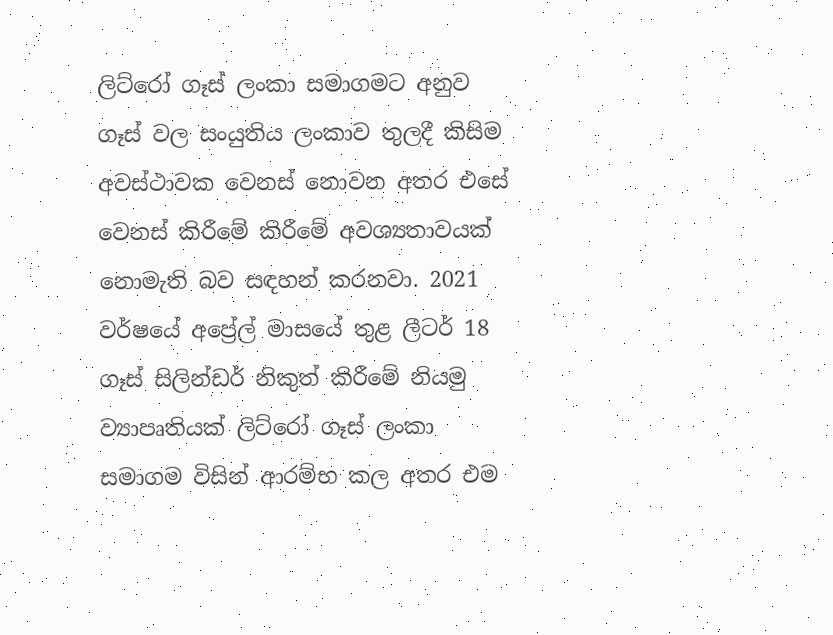ලිට්රෝ ගෑස් ලංකා සමාගමට අනුව ගෑස් වල සංයුතිය ලංකාව තුලදී කිසිම අවස්ථාවක වෙනස් නොවන අතර එසේ වෙනස් කිරීමේ කිරීමේ අවශ්‍යතාවයක් නොමැති බව සඳහන් කරනවා. 2021 වර්ෂයේ අප්‍රේල් මාසයේ තුළ ලීටර් 18 ගෑස් සිලින්ඩර් නිකුත් කිරීමේ නියමු ව්‍යාපෘතියක් ලිට්රෝ ගෑස් ලංකා සමාගම විසින් ආරම්භ කල අතර එම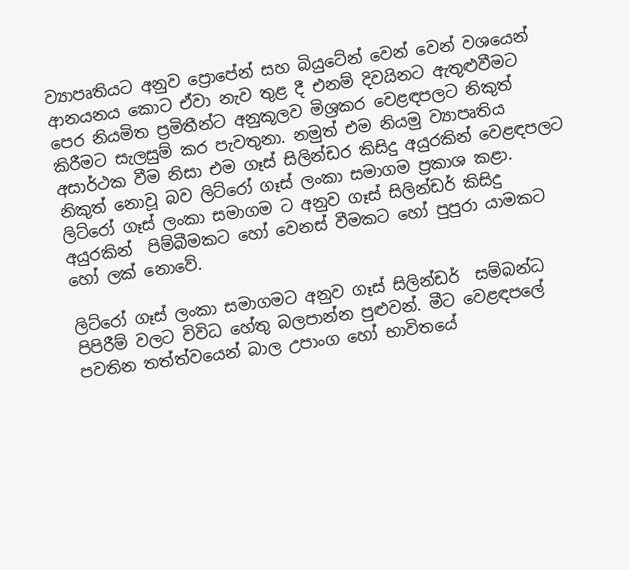ව්‍යාපෘතියට අනුව ප්‍රොපේන් සහ බියුටේන් වෙන් වෙන් වශයෙන් ආනයනය කොට ඒවා නැව තුළ දී එනම් දිවයිනට ඇතුළුවීමට පෙර නියමිත ප්‍රමිතීන්ට අනුකූලව මිශ්‍රකර වෙළඳපලට නිකුත් කිරීමට සැලසුම් කර පැවතුනා. නමුත් එම නියමු ව්‍යාපෘතිය අසාර්ථක වීම නිසා එම ගෑස් සිලින්ඩර කිසිදු අයුරකින් වෙළඳපලට නිකුත් නොවූ බව ලිට්රෝ ගෑස් ලංකා සමාගම ප්‍රකාශ කළා.
ලිට්රෝ ගෑස් ලංකා සමාගම ට අනුව ගෑස් සිලින්ඩර් කිසිදු අයුරකින්  පිම්බීමකට හෝ වෙනස් වීමකට හෝ පුපුරා යාමකට හෝ ලක් නොවේ.

ලිට්රෝ ගෑස් ලංකා සමාගමට අනුව ගෑස් සිලින්ඩර්  සම්බන්ධ පිපිරීම් වලට විවිධ හේතු බලපාන්න පුළුවන්. මීට වෙළඳපලේ පවතින තත්ත්වයෙන් බාල උපාංග හෝ භාවිතයේ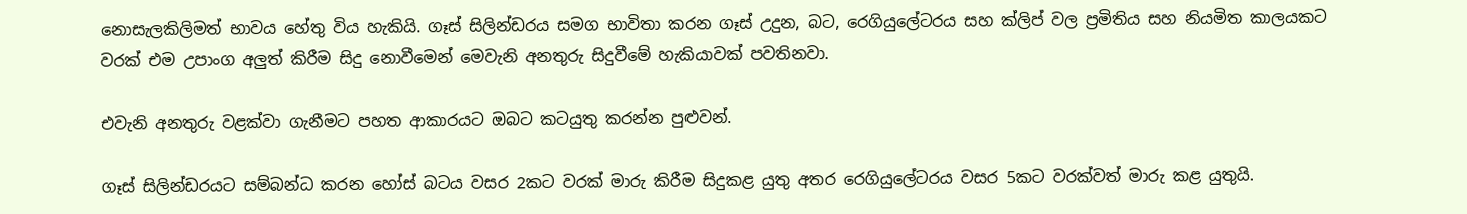නොසැලකිලිමත් භාවය හේතු විය හැකියි. ගෑස් සිලින්ඩරය සමග භාවිතා කරන ගෑස් උදුන, බට, රෙගියුලේටරය සහ ක්ලිප් වල ප්‍රමිතිය සහ නියමිත කාලයකට වරක් එම උපාංග අලුත් කිරීම සිදු නොවීමෙන් මෙවැනි අනතුරු සිදුවීමේ හැකියාවක් පවතිනවා.

එවැනි අනතුරු වළක්වා ගැනීමට පහත ආකාරයට ඔබට කටයුතු කරන්න පුළුවන්.

ගෑස් සිලින්ඩරයට සම්බන්ධ කරන හෝස් බටය වසර 2කට වරක් මාරු කිරීම සිදුකළ යුතු අතර රෙගියුලේටරය වසර 5කට වරක්වත් මාරු කළ යුතුයි.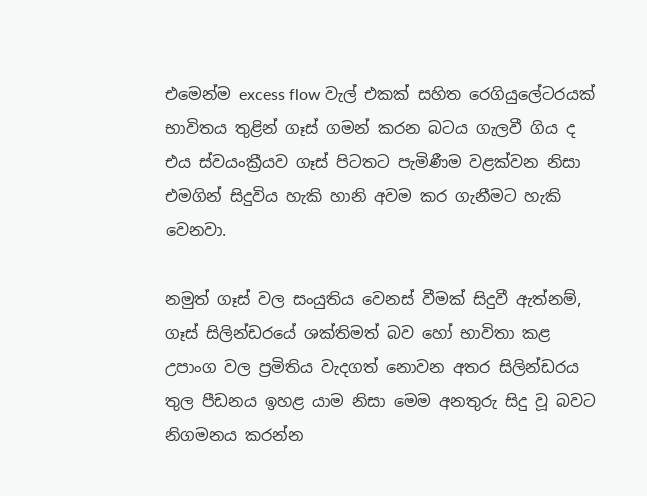එමෙන්ම excess flow වැල් එකක් සහිත රෙගියුලේටරයක් භාවිතය තුළින් ගෑස් ගමන් කරන බටය ගැලවී ගිය ද එය ස්වයංක්‍රීයව ගෑස් පිටතට පැමිණීම වළක්වන නිසා එමගින් සිදුවිය හැකි හානි අවම කර ගැනීමට හැකි වෙනවා.

නමුත් ගෑස් වල සංයුතිය වෙනස් වීමක් සිදුවී ඇත්නම්, ගෑස් සිලින්ඩරයේ ශක්තිමත් බව හෝ භාවිතා කළ උපාංග වල ප්‍රමිතිය වැදගත් නොවන අතර සිලින්ඩරය තුල පීඩනය ඉහළ යාම නිසා මෙම අනතුරු සිදු වූ බවට නිගමනය කරන්න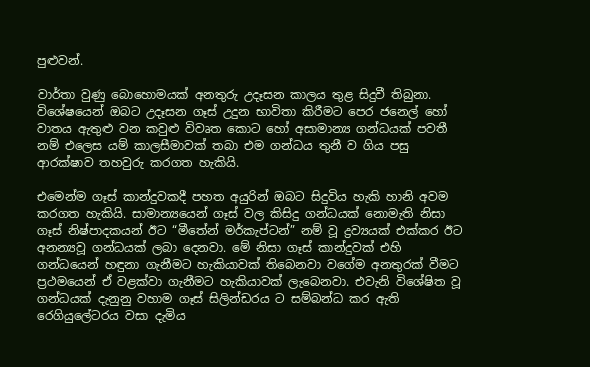පුළුවන්.

වාර්තා වුණු බොහොමයක් අනතුරු උදෑසන කාලය තුළ සිදුවී තිබුනා. විශේෂයෙන් ඔබට උදෑසන ගෑස් උදුන භාවිතා කිරීමට පෙර ජනෙල් හෝ වාතය ඇතුළු වන කවුළු විවෘත කොට හෝ අසාමාන්‍ය ගන්ධයක් පවතී නම් එලෙස යම් කාලසීමාවක් තබා එම ගන්ධය තුනී ව ගිය පසු ආරක්ෂාව තහවුරු කරගත හැකියි.

එමෙන්ම ගෑස් කාන්දුවකදී පහත අයුරින් ඔබට සිදුවිය හැකි හානි අවම කරගත හැකියි. සාමාන්‍යයෙන් ගෑස් වල කිසිදු ගන්ධයක් නොමැති නිසා ගෑස් නිෂ්පාදකයන් ඊට “මීතේන් මර්කැප්ටන්” නම් වූ ද්‍රව්‍යයක් එක්කර ඊට අනන්‍යවූ ගන්ධයක් ලබා දෙනවා. මේ නිසා ගෑස් කාන්දුවක් එහි ගන්ධයෙන් හඳුනා ගැනීමට හැකියාවක් තිබෙනවා වගේම අනතුරක් වීමට ප්‍රථමයෙන් ඒ වළක්වා ගැනීමට හැකියාවක් ලැබෙනවා. එවැනි විශේෂිත වූ ගන්ධයක් දැනුනු වහාම ගෑස් සිලින්ඩරය ට සම්බන්ධ කර ඇති රෙගියුලේටරය වසා දැමිය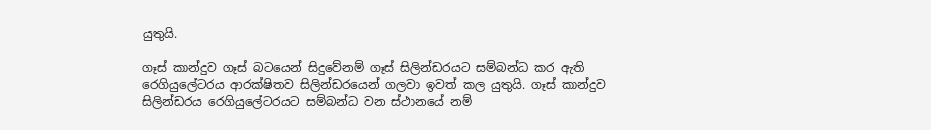යුතුයි.

ගෑස් කාන්දුව ගෑස් බටයෙන් සිදුවේනම් ගෑස් සිලින්ඩරයට සම්බන්ධ කර ඇති රෙගියුලේටරය ආරක්ෂිතව සිලින්ඩරයෙන් ගලවා ඉවත් කල යුතුයි. ගෑස් කාන්දුව සිලින්ඩරය රෙගියුලේටරයට සම්බන්ධ වන ස්ථානයේ නම්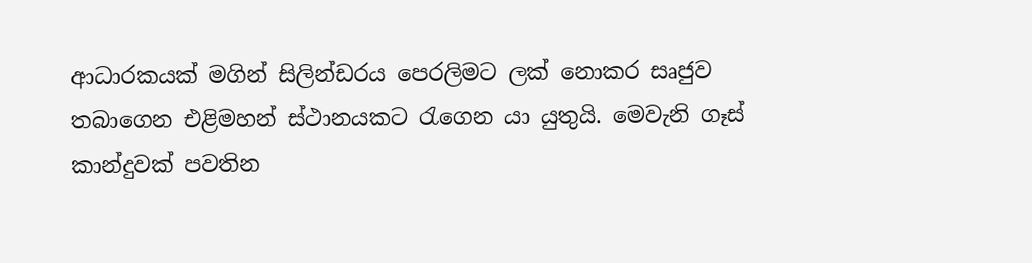ආධාරකයක් මගින් සිලින්ඩරය පෙරලිමට ලක් නොකර සෘජුව තබාගෙන එළිමහන් ස්ථානයකට රැගෙන යා යුතුයි. මෙවැනි ගෑස් කාන්දුවක් පවතින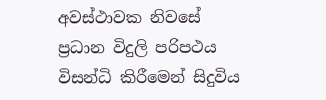අවස්ථාවක නිවසේ ප්‍රධාන විදුලි පරිපථය විසන්ධි කිරීමෙන් සිදුවිය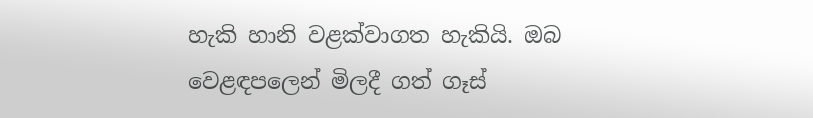හැකි හානි වළක්වාගත හැකියි. ඔබ වෙළඳපලෙන් මිලදී ගත් ගෑස්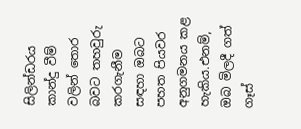සිලින්ඩරය කාන්දු වීම් වලින් තොර බවට තහවුරු කරගැනීම සඳහා ඔබට පහත පියවර අනුගමනය කළ හැකිය.එනම්, ඔබ මිලදී ගත් ගෑස්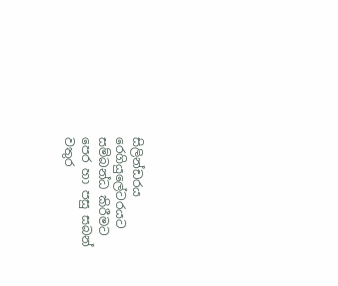සිලින්ඩරය රෙගියුලේටරයට  සම්බන්ධ කිරීමට පෙර හා පසු සබන් වතුර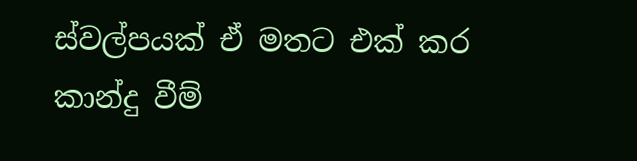ස්වල්පයක් ඒ මතට එක් කර කාන්දු වීම්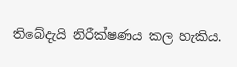තිබේදැයි නිරීක්ෂණය කල හැකිය.